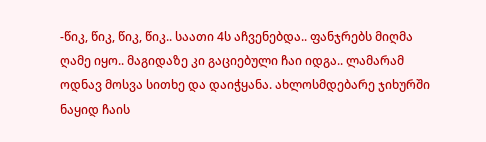-წიკ, წიკ, წიკ, წიკ.. საათი 4ს აჩვენებდა.. ფანჯრებს მიღმა ღამე იყო.. მაგიდაზე კი გაციებული ჩაი იდგა.. ლამარამ ოდნავ მოსვა სითხე და დაიჭყანა. ახლოსმდებარე ჯიხურში ნაყიდ ჩაის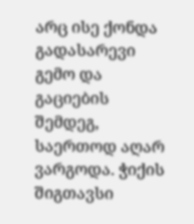არც ისე ქონდა გადასარევი გემო და გაციების შემდეგ, საერთოდ აღარ ვარგოდა. ჭიქის შიგთავსი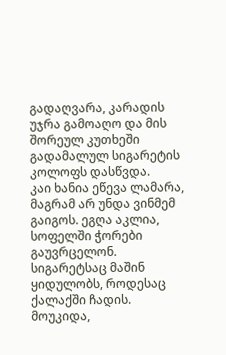გადაღვარა, კარადის უჯრა გამოაღო და მის შორეულ კუთხეში გადამალულ სიგარეტის კოლოფს დასწვდა.
კაი ხანია ეწევა ლამარა, მაგრამ არ უნდა ვინმემ გაიგოს. ეგღა აკლია, სოფელში ჭორები გაუვრცელონ. სიგარეტსაც მაშინ ყიდულობს, როდესაც ქალაქში ჩადის.
მოუკიდა,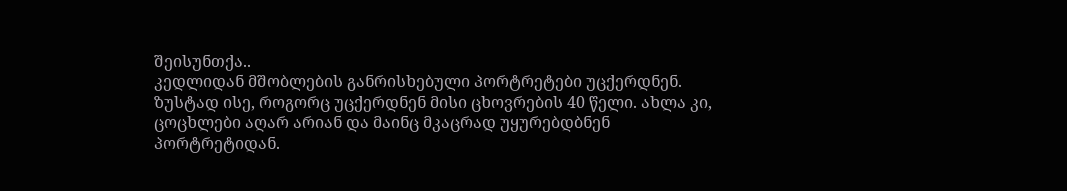შეისუნთქა..
კედლიდან მშობლების განრისხებული პორტრეტები უცქერდნენ. ზუსტად ისე, როგორც უცქერდნენ მისი ცხოვრების 40 წელი. ახლა კი, ცოცხლები აღარ არიან და მაინც მკაცრად უყურებდბნენ პორტრეტიდან.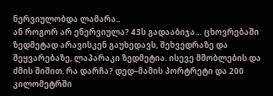ნერვიულობდა ლამარა..
ან როგორ არ ენერვიულა? 43ს გადააბიჯა… ცხოვრებაში ზედმეტად არავისკენ გაუხედავს, შეხვედრაზე და შეყვარებაზე, ლაპარაკი ზედმეტია. ისევე მშობლების და ძმის შიშით. რა დარჩა? დედ–მამის პორტრეტი და 200 კილომეტრში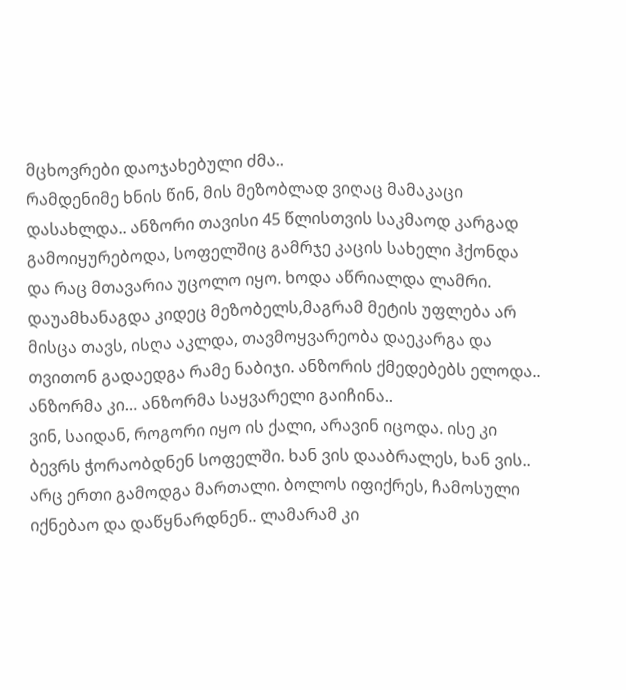მცხოვრები დაოჯახებული ძმა..
რამდენიმე ხნის წინ, მის მეზობლად ვიღაც მამაკაცი დასახლდა.. ანზორი თავისი 45 წლისთვის საკმაოდ კარგად გამოიყურებოდა, სოფელშიც გამრჯე კაცის სახელი ჰქონდა და რაც მთავარია უცოლო იყო. ხოდა აწრიალდა ლამრი. დაუამხანაგდა კიდეც მეზობელს,მაგრამ მეტის უფლება არ მისცა თავს, ისღა აკლდა, თავმოყვარეობა დაეკარგა და თვითონ გადაედგა რამე ნაბიჯი. ანზორის ქმედებებს ელოდა.. ანზორმა კი… ანზორმა საყვარელი გაიჩინა..
ვინ, საიდან, როგორი იყო ის ქალი, არავინ იცოდა. ისე კი ბევრს ჭორაობდნენ სოფელში. ხან ვის დააბრალეს, ხან ვის.. არც ერთი გამოდგა მართალი. ბოლოს იფიქრეს, ჩამოსული იქნებაო და დაწყნარდნენ.. ლამარამ კი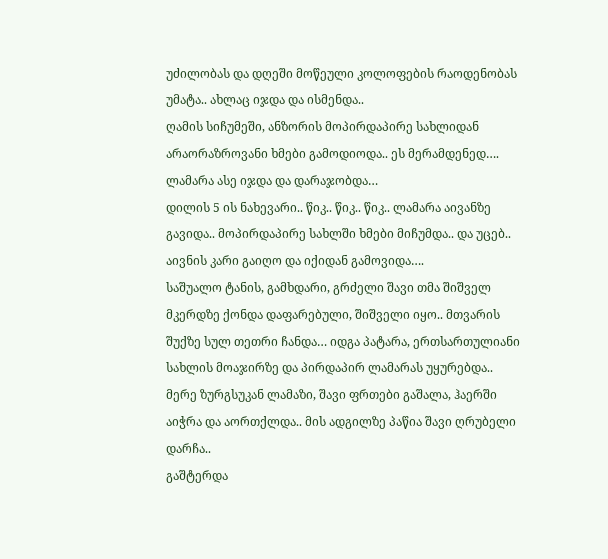უძილობას და დღეში მოწეული კოლოფების რაოდენობას უმატა.. ახლაც იჯდა და ისმენდა..
ღამის სიჩუმეში, ანზორის მოპირდაპირე სახლიდან არაორაზროვანი ხმები გამოდიოდა.. ეს მერამდენედ…. ლამარა ასე იჯდა და დარაჯობდა…
დილის 5 ის ნახევარი.. წიკ.. წიკ.. წიკ.. ლამარა აივანზე გავიდა.. მოპირდაპირე სახლში ხმები მიჩუმდა.. და უცებ.. აივნის კარი გაიღო და იქიდან გამოვიდა….
საშუალო ტანის, გამხდარი, გრძელი შავი თმა შიშველ მკერდზე ქონდა დაფარებული, შიშველი იყო.. მთვარის შუქზე სულ თეთრი ჩანდა… იდგა პატარა, ერთსართულიანი სახლის მოაჯირზე და პირდაპირ ლამარას უყურებდა.. მერე ზურგსუკან ლამაზი, შავი ფრთები გაშალა, ჰაერში აიჭრა და აორთქლდა.. მის ადგილზე პაწია შავი ღრუბელი დარჩა..
გაშტერდა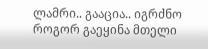ლამრი.. გააცია.. იგრძნო როგორ გაეყინა მთელი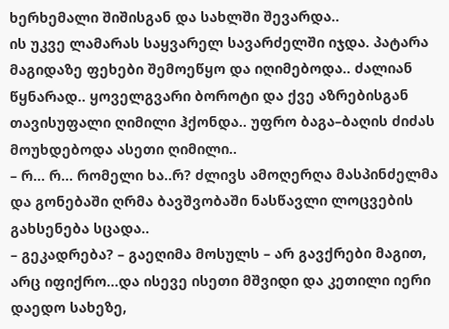ხერხემალი შიშისგან და სახლში შევარდა..
ის უკვე ლამარას საყვარელ სავარძელში იჯდა. პატარა მაგიდაზე ფეხები შემოეწყო და იღიმებოდა.. ძალიან წყნარად.. ყოველგვარი ბოროტი და ქვე აზრებისგან თავისუფალი ღიმილი ჰქონდა.. უფრო ბაგა–ბაღის ძიძას მოუხდებოდა ასეთი ღიმილი..
– რ… რ… რომელი ხა..რ? ძლივს ამოღერღა მასპინძელმა და გონებაში ღრმა ბავშვობაში ნასწავლი ლოცვების გახსენება სცადა..
– გეკადრება? – გაეღიმა მოსულს – არ გავქრები მაგით, არც იფიქრო…და ისევე ისეთი მშვიდი და კეთილი იერი დაედო სახეზე,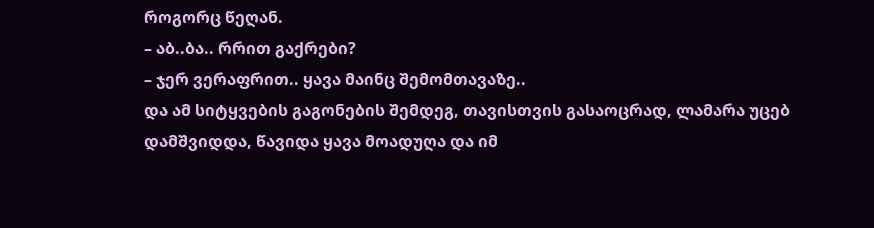როგორც წეღან.
– აბ..ბა.. რრით გაქრები?
– ჯერ ვერაფრით.. ყავა მაინც შემომთავაზე..
და ამ სიტყვების გაგონების შემდეგ, თავისთვის გასაოცრად, ლამარა უცებ დამშვიდდა, წავიდა ყავა მოადუღა და იმ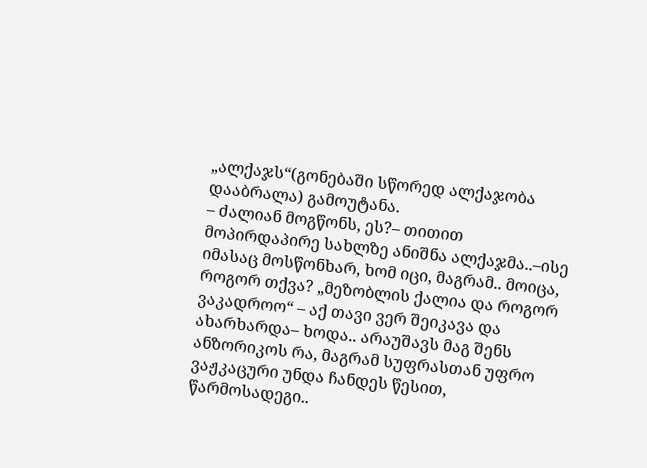„ალქაჯს“(გონებაში სწორედ ალქაჯობა დააბრალა) გამოუტანა.
– ძალიან მოგწონს, ეს?– თითით მოპირდაპირე სახლზე ანიშნა ალქაჯმა..–ისე იმასაც მოსწონხარ, ხომ იცი, მაგრამ.. მოიცა, როგორ თქვა? „მეზობლის ქალია და როგორ ვაკადროო“ – აქ თავი ვერ შეიკავა და ახარხარდა– ხოდა.. არაუშავს მაგ შენს ანზორიკოს რა, მაგრამ სუფრასთან უფრო ვაჟკაცური უნდა ჩანდეს წესით, წარმოსადეგი..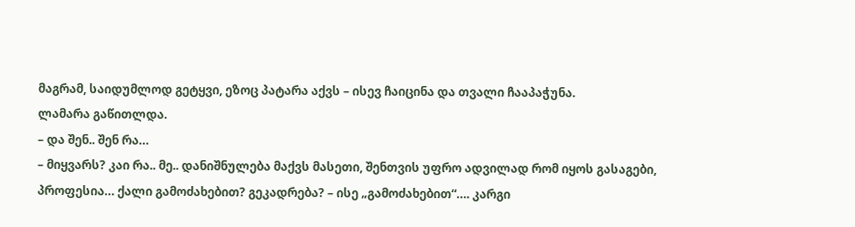მაგრამ, საიდუმლოდ გეტყვი, ეზოც პატარა აქვს – ისევ ჩაიცინა და თვალი ჩააპაჭუნა.
ლამარა გაწითლდა.
– და შენ.. შენ რა…
– მიყვარს? კაი რა.. მე.. დანიშნულება მაქვს მასეთი, შენთვის უფრო ადვილად რომ იყოს გასაგები, პროფესია… ქალი გამოძახებით? გეკადრება? – ისე „გამოძახებით“…. კარგი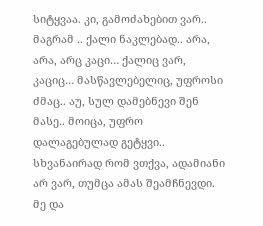სიტყვაა. კი, გამოძახებით ვარ.. მაგრამ .. ქალი ნაკლებად.. არა, არა, არც კაცი… ქალიც ვარ, კაციც… მასწავლებელიც, უფროსი ძმაც.. აუ, სულ დამებნევი შენ მასე.. მოიცა, უფრო დალაგებულად გეტყვი..
სხვანაირად რომ ვთქვა, ადამიანი არ ვარ, თუმცა ამას შეამჩნევდი. მე და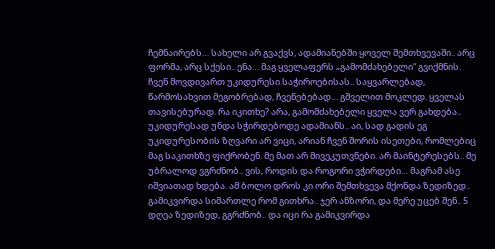ჩემნაირებს… სახელი არ გვაქვს, ადამიანებში ყოველ შემთხვევაში.. არც ფორმა, არც სქესი.. ენა… მაგ ყველაფერს „გამომძახებელი“ გვიქმნის. ჩვენ მოვდივართ უკიდურესი საჭიროებისას.. საყვარლებად, წარმოსახვით მეგობრებად, ჩვენებებად… გშველით მოკლედ. ყველას თავისებურად. რა იკითხე? არა, გამომძახებელი ყველა ვერ გახდება.. უკიდურესად უნდა სჭირდებოდე ადამიანს.. აი, სად გადის ეგ უკიდურესობის ზღვარი არ ვიცი, არიან ჩვენ შორის ისეთები, რომლებიც მაგ საკითხზე ფიქრობენ. მე მათ არ მივეკუთვნები. არ მაინტერესებს.. მე უბრალოდ ვგრძნობ.. ვის, როდის და როგორი ვჭირდები… მაგრამ ასე იშვიათად ხდება. ამ ბოლო დროს კი ორი შემთხვევა მქონდა ზედიზედ.. გამიკვირდა სიმართლე რომ გითხრა.. ჯერ ანზორი, და მერე უცებ შენ.. 5 დღეა ზედიზედ, გგრძნობ.. და იცი რა გამიკვირდა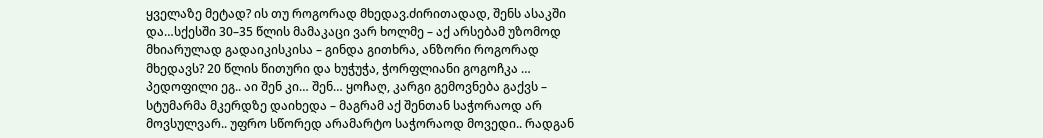ყველაზე მეტად? ის თუ როგორად მხედავ.ძირითადად, შენს ასაკში და…სქესში 30–35 წლის მამაკაცი ვარ ხოლმე – აქ არსებამ უზომოდ მხიარულად გადაიკისკისა – გინდა გითხრა, ანზორი როგორად მხედავს? 20 წლის წითური და ხუჭუჭა, ჭორფლიანი გოგოჩკა … პედოფილი ეგ.. აი შენ კი… შენ… ყოჩაღ, კარგი გემოვნება გაქვს – სტუმარმა მკერდზე დაიხედა – მაგრამ აქ შენთან საჭორაოდ არ მოვსულვარ.. უფრო სწორედ არამარტო საჭორაოდ მოვედი.. რადგან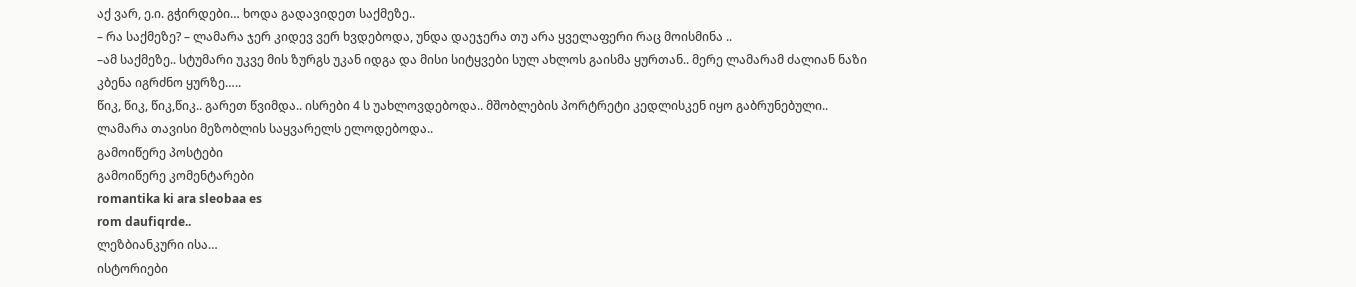აქ ვარ, ე.ი. გჭირდები… ხოდა გადავიდეთ საქმეზე..
– რა საქმეზე? – ლამარა ჯერ კიდევ ვერ ხვდებოდა, უნდა დაეჯერა თუ არა ყველაფერი რაც მოისმინა ..
–ამ საქმეზე.. სტუმარი უკვე მის ზურგს უკან იდგა და მისი სიტყვები სულ ახლოს გაისმა ყურთან.. მერე ლამარამ ძალიან ნაზი კბენა იგრძნო ყურზე…..
წიკ, წიკ, წიკ,წიკ.. გარეთ წვიმდა.. ისრები 4 ს უახლოვდებოდა.. მშობლების პორტრეტი კედლისკენ იყო გაბრუნებული.. ლამარა თავისი მეზობლის საყვარელს ელოდებოდა..
გამოიწერე პოსტები
გამოიწერე კომენტარები
romantika ki ara sleobaa es
rom daufiqrde..
ლეზბიანკური ისა…
ისტორიები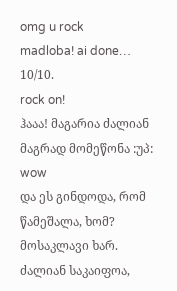omg u rock
madloba! ai done… 10/10.
rock on!
ჰააა! მაგარია ძალიან
მაგრად მომეწონა :უპ:
wow
და ეს გინდოდა, რომ წამეშალა, ხომ?
მოსაკლავი ხარ.
ძალიან საკაიფოა,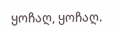ყოჩაღ, ყოჩაღ.